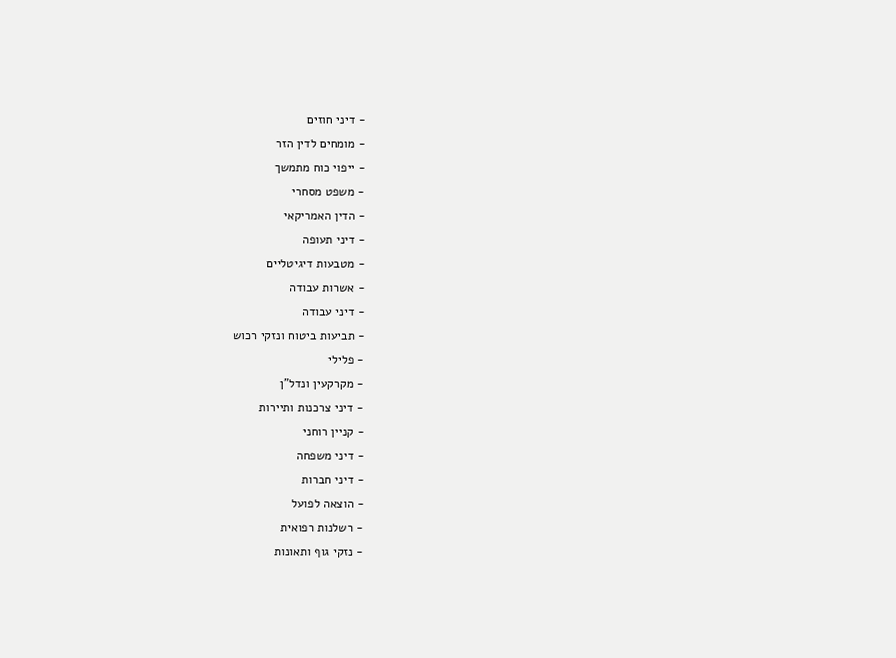- דיני חוזים
- מומחים לדין הזר
- ייפוי כוח מתמשך
- משפט מסחרי
- הדין האמריקאי
- דיני תעופה
- מטבעות דיגיטליים
- אשרות עבודה
- דיני עבודה
- תביעות ביטוח ונזקי רכוש
- פלילי
- מקרקעין ונדל"ן
- דיני צרכנות ותיירות
- קניין רוחני
- דיני משפחה
- דיני חברות
- הוצאה לפועל
- רשלנות רפואית
- נזקי גוף ותאונות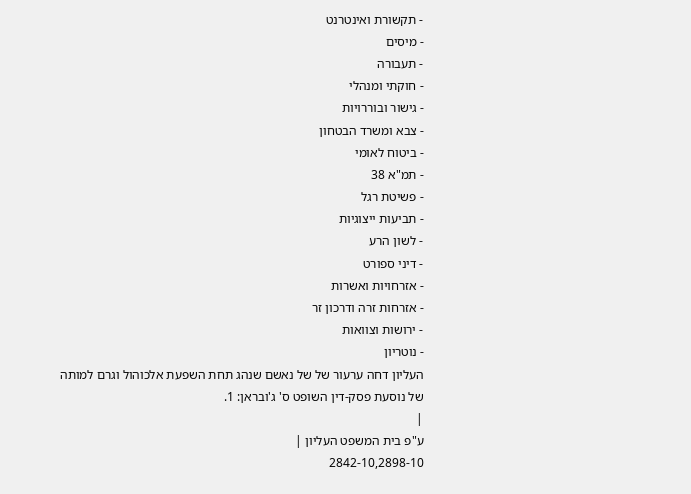- תקשורת ואינטרנט
- מיסים
- תעבורה
- חוקתי ומנהלי
- גישור ובוררויות
- צבא ומשרד הבטחון
- ביטוח לאומי
- תמ"א 38
- פשיטת רגל
- תביעות ייצוגיות
- לשון הרע
- דיני ספורט
- אזרחויות ואשרות
- אזרחות זרה ודרכון זר
- ירושות וצוואות
- נוטריון
העליון דחה ערעור של של נאשם שנהג תחת השפעת אלכוהול וגרם למותה של נוסעת פסק-דין השופט ס' ג'ובראן: 1.
|
ע"פ בית המשפט העליון |
2842-10,2898-10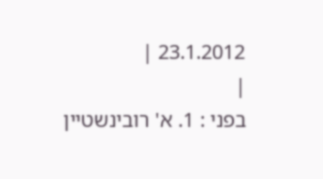23.1.2012 |
|
בפני : 1. א' רובינשטיין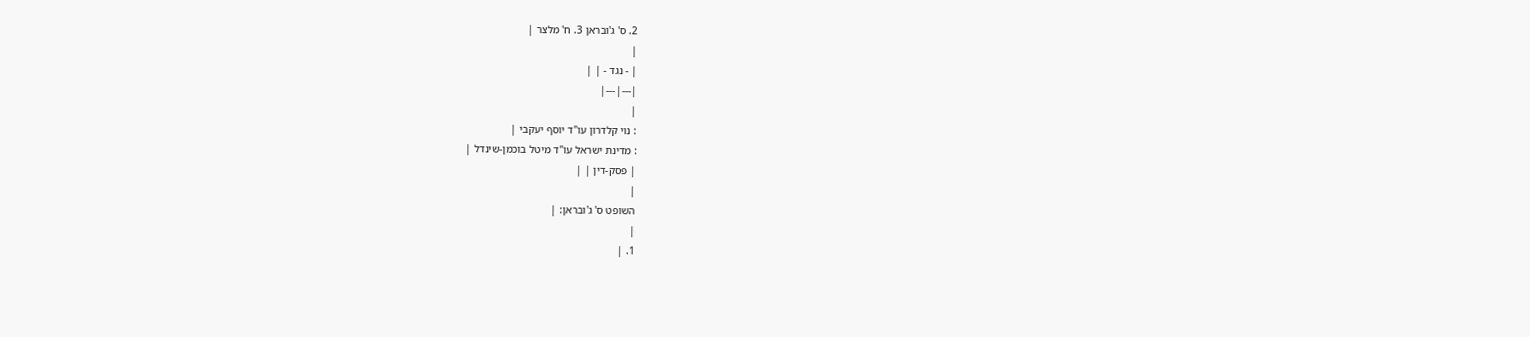2. ס' ג'ובראן 3. ח' מלצר |
|
| - נגד - | |
|---|---|
|
: נוי קלדרון עו"ד יוסף יעקבי |
: מדינת ישראל עו"ד מיטל בוכמן-שינדל |
| פסק-דין | |
|
השופט ס' ג'ובראן: |
|
1. |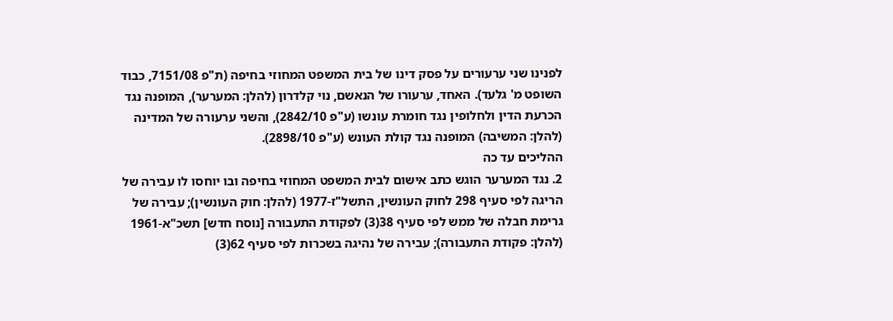לפנינו שני ערעורים על פסק דינו של בית המשפט המחוזי בחיפה (ת"פ 7151/08, כבוד השופט מ' גלעד). האחד, ערעורו של הנאשם, נוי קלדרון (להלן: המערער), המופנה נגד הכרעת הדין ולחלופין נגד חומרת עונשו (ע"פ 2842/10), והשני ערעורה של המדינה (להלן: המשיבה) המופנה נגד קולת העונש (ע"פ 2898/10).
ההליכים עד כה
2. נגד המערער הוגש כתב אישום לבית המשפט המחוזי בחיפה ובו יוחסו לו עבירה של הריגה לפי סעיף 298 לחוק העונשין, התשל"ז-1977 (להלן: חוק העונשין); עבירה של גרימת חבלה של ממש לפי סעיף 38(3) לפקודת התעבורה [נוסח חדש] תשכ"א-1961 (להלן: פקודת התעבורה); עבירה של נהיגה בשכרות לפי סעיף 62(3)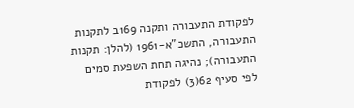לפקודת התעבורה ותקנה 169ב לתקנות התעבורה, התשכ"א-1961 (להלן: תקנות התעבורה); נהיגה תחת השפעת סמים לפי סעיף 62(3) לפקודת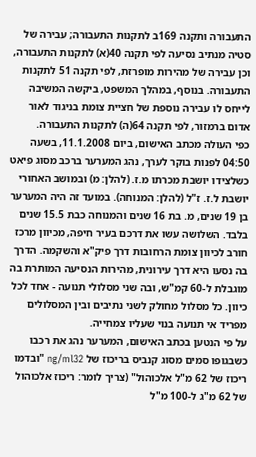התעבורה ותקנה 169ב לתקנות התעבורה; עבירה של סטיה מנתיב נסיעה לפי תקנה 40(א) לתקנות התעבורה, וכן עבירה של מהירות מופרזת, לפי תקנה 51 לתקנות התעבורה. בנוסף, במהלך המשפט, ביקשה המשיבה לייחס לו עבירה נוספת של חציית צומת בניגוד לאור אדום ברמזור, לפי תקנה 64(ה) לתקנות התעבורה.
כפי העולה מכתב האישום, ביום 11.1.2008, בשעה 04:50 לפנות בוקר לערך, נהג המערער ברכב מסוג פיאט כשלצידו יושבת מכרתו מ.ז. (להלן: מ) ובמושב האחורי יושבת ל.ז. ז"ל (להלן: המנוחה). במועד זה היה המערער בן 19 שנים, מ. בת 16 שנים והמנוחה כבת 15.5 שנים בלבד. השלושה עשו את דרכם בעיר חיפה, מכיוון מרכז חורב לכיוון צומת הרחובות דרך פיק"א והשקמה. הדרך בה נסעו היא דרך עירונית, מהירות הנסיעה המותרת בה מוגבלת ל-60 קמ"ש, ובה שני מסלולי תנועה - אחד לכל כיוון. כל מסלול מחולק לשני נתיבים ובין המסלולים מפריד אי תנועה בנוי שעליו צמחייה.
על פי הנטען בכתב האישום, המערער נהג את רכבו כשבגופו סמים מסוג קנביס בריכוז של ng/ml32 "ובדמו ריכוז של 62 מ"ל אלכוהול" (צריך לומר: ריכוז אלכוהול של 62 מ"ג ל-100 מ"ל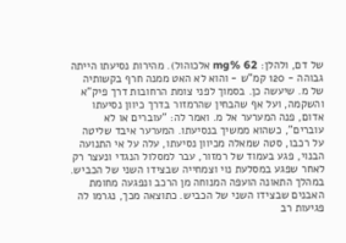של דם, ולהלן: mg% 62 אלכוהול). מהירות נסיעתו הייתה גבוהה - 120 קמ"ש - והוא לא האט ממנה חרף בקשותיה של מ. שיעשה כן. בסמוך לפני צומת הרחובות דרך פיק"א והשקמה, ועל אף שהבחין שהרמזור בדרך כיוון נסיעתו אדום, פנה המערער אל מ. ואמר לה: "עוברים או לא עוברים", כשהוא ממשיך בנסיעתו. המערער איבד שליטה על רכבו, סטה שמאלה מכיוון נסיעתו, עלה על אי התנועה הבנוי, פגע בעמוד של רמזור, עבר למסלול הנגדי ונעצר רק לאחר שפגע במסלעת נוי וצמחייה שבצידו השני של הכביש. במהלך התאונה הועפה המנוחה מן הרכב ונפגעה מחומת האבנים שבצידו השני של הכביש. כתוצאה מכך, נגרמו לה פגיעות רב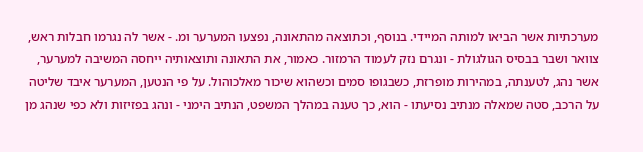מערכתיות אשר הביאו למותה המיידי. בנוסף, וכתוצאה מהתאונה, נפצעו המערער ומ. - אשר לה נגרמו חבלות ראש, צוואר ושבר בבסיס הגולגולת - ונגרם נזק לעמוד הרמזור. כאמור, את התאונה ותוצאותיה ייחסה המשיבה למערער, אשר נהג, לטענתה, במהירות מופרזת, כשבגופו סמים וכשהוא שיכור מאלכוהול. על פי הנטען, המערער איבד שליטה על הרכב, סטה שמאלה מנתיב נסיעתו - הוא, כך טענה במהלך המשפט, הנתיב הימני - ונהג בפזיזות ולא כפי שנהג מן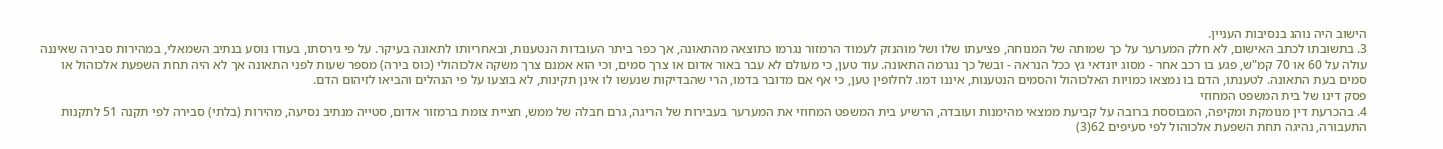הישוב היה נוהג בנסיבות העניין.
3. בתשובתו לכתב האישום, לא חלק המערער על כך שמותה של המנוחה, פציעתו שלו ושל מוהנזק לעמוד הרמזור נגרמו כתוצאה מהתאונה, אך כפר ביתר העובדות הנטענות, ובאחריותו לתאונה בעיקר. על פי גירסתו, בעודו נוסע בנתיב השמאלי, במהירות סבירה שאיננה עולה על 60 או 70 קמ"ש, פגע בו רכב אחר - מסוג יונדאי גץ ככל הנראה - ובשל כך נגרמה התאונה. עוד טען, כי מעולם לא עבר באור אדום או צרך סמים, וכי הוא אמנם צרך משקה אלכוהולי (כוס בירה) מספר שעות לפני התאונה אך לא היה תחת השפעת אלכוהול או סמים בעת התאונה. לטענתו, הדם בו נמצאו כמויות האלכוהול והסמים הנטענות, איננו דמו. לחלופין טען, כי אף אם מדובר בדמו, הרי שהבדיקות שנעשו לו אינן תקינות, לא בוצעו על פי הנהלים והביאו לזיהום הדם.
פסק דינו של בית המשפט המחוזי
4. בהכרעת דין מנומקת ומקיפה, המבוססת ברובה על קביעת ממצאי מהימנות ועובדה, הרשיע בית המשפט המחוזי את המערער בעבירות של הריגה, גרם חבלה של ממש, חציית צומת ברמזור אדום, סטייה מנתיב נסיעה, מהירות (בלתי) סבירה לפי תקנה 51 לתקנות התעבורה, נהיגה תחת השפעת אלכוהול לפי סעיפים 62(3)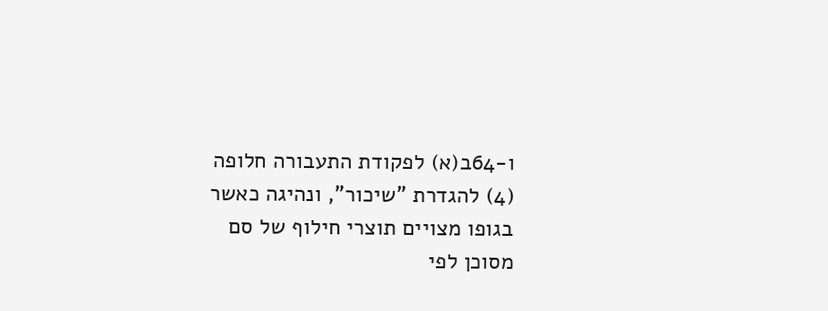ו-64ב(א) לפקודת התעבורה חלופה (4) להגדרת "שיכור", ונהיגה כאשר בגופו מצויים תוצרי חילוף של סם מסוכן לפי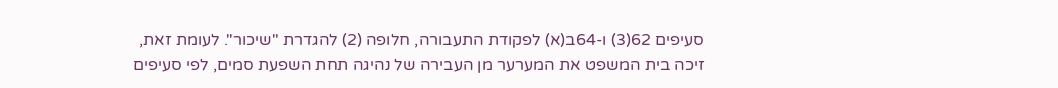סעיפים 62(3) ו-64ב(א) לפקודת התעבורה, חלופה (2) להגדרת "שיכור". לעומת זאת, זיכה בית המשפט את המערער מן העבירה של נהיגה תחת השפעת סמים, לפי סעיפים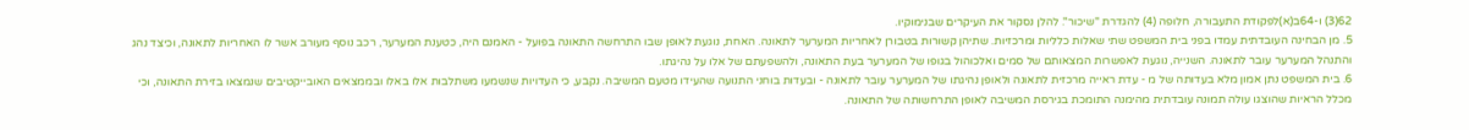62(3) ו-64ב(א)לפקודת התעבורה, חלופה (4) להגדרת "שיכור". להלן נסקור את העיקרים שבנימוקיו.
5. מן הבחינה העובדתית עמדו בפני בית המשפט שתי שאלות כלליות ומרכזיות. שתיהן קשורות בטבורן לאחריות המערער לתאונה. האחת, נוגעת לאופן שבו התרחשה התאונה בפועל - האמנם היה, כטענת המערער, רכב נוסף מעורב אשר לו האחריות לתאונה, וכיצד נהג והתנהל המערער עובר לתאונה. השנייה, נוגעת לאפשרות המצאותם של סמים ואלכוהול בגופו של המערער בעת התאונה, ולהשפעתם של אלו על נהיגתו.
6. בית המשפט נתן אמון מלא בעדותה של מ - עדת ראייה מרכזית לתאונה ולאופן נהיגתו של המערער עובר לתאונה - ובעדות בוחני התנועה שהעידו מטעם המשיבה. נקבע, כי העדויות שנשמעו משתלבות אלו באלו ובממצאים האובייקטיבים שנמצאו בזירת התאונה, וכי מכלל הראיות שהוצגו עולה תמונה עובדתית מהימנה התומכת בגירסת המשיבה לאופן התרחשותה של התאונה.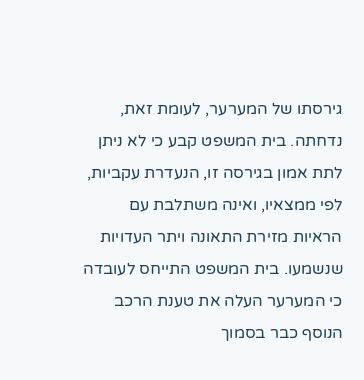גירסתו של המערער, לעומת זאת, נדחתה. בית המשפט קבע כי לא ניתן לתת אמון בגירסה זו, הנעדרת עקביות, לפי ממצאיו, ואינה משתלבת עם הראיות מזירת התאונה ויתר העדויות שנשמעו. בית המשפט התייחס לעובדה כי המערער העלה את טענת הרכב הנוסף כבר בסמוך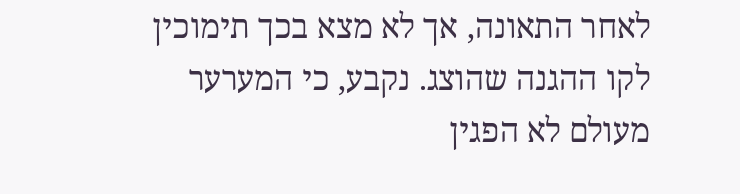לאחר התאונה, אך לא מצא בכך תימוכין לקו ההגנה שהוצג. נקבע, כי המערער מעולם לא הפגין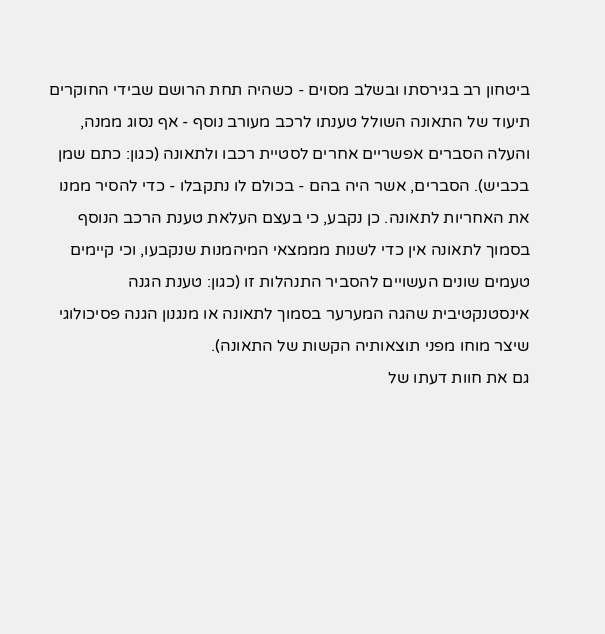ביטחון רב בגירסתו ובשלב מסוים - כשהיה תחת הרושם שבידי החוקרים תיעוד של התאונה השולל טענתו לרכב מעורב נוסף - אף נסוג ממנה, והעלה הסברים אפשריים אחרים לסטיית רכבו ולתאונה (כגון: כתם שמן בכביש). הסברים, אשר היה בהם - בכולם לו נתקבלו - כדי להסיר ממנו את האחריות לתאונה. כן נקבע, כי בעצם העלאת טענת הרכב הנוסף בסמוך לתאונה אין כדי לשנות מממצאי המיהמנות שנקבעו, וכי קיימים טעמים שונים העשויים להסביר התנהלות זו (כגון: טענת הגנה אינסטנקטיבית שהגה המערער בסמוך לתאונה או מנגנון הגנה פסיכולוגי שיצר מוחו מפני תוצאותיה הקשות של התאונה).
גם את חוות דעתו של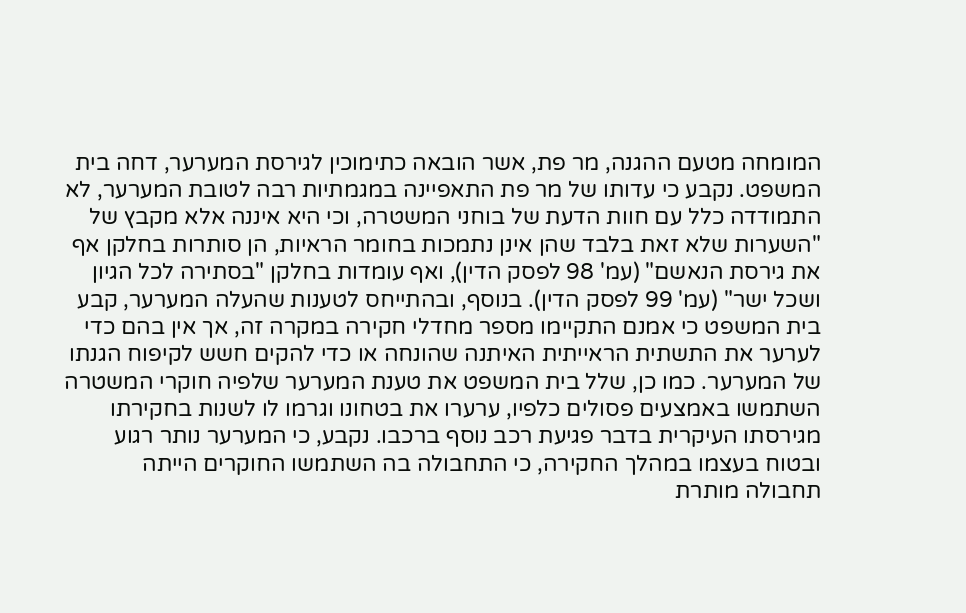המומחה מטעם ההגנה, מר פת, אשר הובאה כתימוכין לגירסת המערער, דחה בית המשפט. נקבע כי עדותו של מר פת התאפיינה במגמתיות רבה לטובת המערער, לא התמודדה כלל עם חוות הדעת של בוחני המשטרה, וכי היא איננה אלא מקבץ של "השערות שלא זאת בלבד שהן אינן נתמכות בחומר הראיות, הן סותרות בחלקן אף את גירסת הנאשם" (עמ' 98 לפסק הדין), ואף עומדות בחלקן "בסתירה לכל הגיון ושכל ישר" (עמ' 99 לפסק הדין). בנוסף, ובהתייחס לטענות שהעלה המערער, קבע בית המשפט כי אמנם התקיימו מספר מחדלי חקירה במקרה זה, אך אין בהם כדי לערער את התשתית הראייתית האיתנה שהונחה או כדי להקים חשש לקיפוח הגנתו של המערער. כמו כן, שלל בית המשפט את טענת המערער שלפיה חוקרי המשטרה השתמשו באמצעים פסולים כלפיו, ערערו את בטחונו וגרמו לו לשנות בחקירתו מגירסתו העיקרית בדבר פגיעת רכב נוסף ברכבו. נקבע, כי המערער נותר רגוע ובטוח בעצמו במהלך החקירה, כי התחבולה בה השתמשו החוקרים הייתה תחבולה מותרת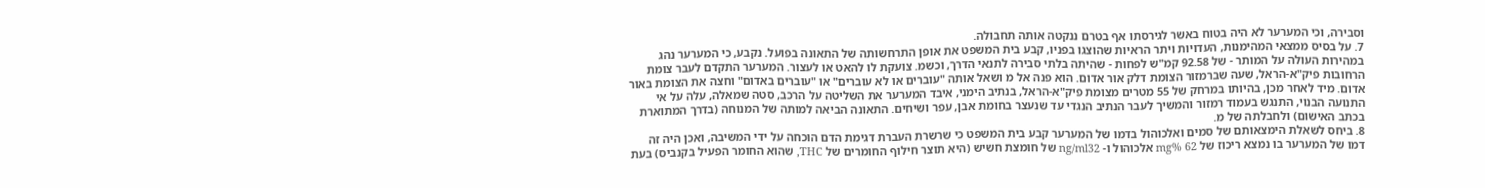וסבירה, וכי המערער לא היה בטוח באשר לגירסתו אף בטרם ננקטה אותה תחבולה.
7. על בסיס ממצאי המהימנות, העדויות ויתר הראיות שהוצגו בפניו, קבע בית המשפט את אופן התרחשותה של התאונה בפועל. נקבע, כי המערער נהג במהירות העולה על המותר - של 92.58 קמ"ש לפחות - שהיתה בלתי סבירה לתנאי הדרך, וכשמ. צועקת לו להאט או לעצור. המערער התקדם לעבר צומת הרחובות פיק"א-הראל, שעה שברמזור הצומת דלק אור אדום. הוא פנה אל מ ושאל אותה "עוברים או לא עוברים" או "עוברים באדום" וחצה את הצומת באור אדום. מיד לאחר מכן, בהיותו במרחק של 55 מטרים מצומת פיק"א-הראל, בנתיב הימני, איבד המערער את השליטה על הרכב, סטה שמאלה, עלה על אי התנועה הבנוי, התנגש בעמוד רמזור והמשיך לעבר הנתיב הנגדי עד שנעצר בחומת אבן, עפר ושיחים. התאונה הביאה למותה של המנוחה (בדרך המתוארת בכתב האישום) ולחבלתה של מ.
8. ביחס לשאלת הימצאותם של סמים ואלכוהול בדמו של המערער קבע בית המשפט כי שרשרת העברת דגימת הדם הוכחה על ידי המשיבה, ואכן היה זה דמו של המערער בו נמצא ריכוז של mg% 62 אלכוהול ו- ng/ml32 של חומצת חשיש (היא תוצר חילוף החומרים של THC, שהוא החומר הפעיל בקנביס) בעת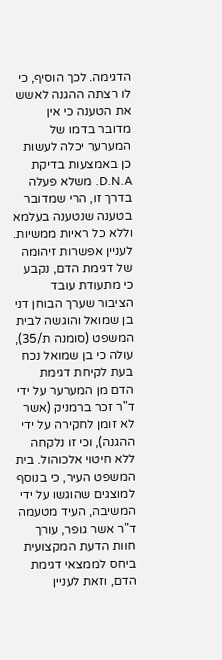הדגימה. לכך הוסיף, כי לו רצתה ההגנה לאשש את הטענה כי אין מדובר בדמו של המערער יכלה לעשות כן באמצעות בדיקת D.N.A. משלא פעלה בדרך זו, הרי שמדובר בטענה שנטענה בעלמא וללא כל ראיות ממשיות.
לעניין אפשרות זיהומה של דגימת הדם, נקבע כי מתעודת עובד הציבור שערך הבוחן דני בן שמואל והוגשה לבית המשפט (סומנה ת/35), עולה כי בן שמואל נכח בעת לקיחת דגימת הדם מן המערער על ידי ד"ר זכר ברמניק (אשר לא זומן לחקירה על ידי ההגנה), וכי זו נלקחה ללא חיטוי אלכוהול. בית המשפט העיר, כי בנוסף למוצגים שהוגשו על ידי המשיבה, העיד מטעמה ד"ר אשר גופר, עורך חוות הדעת המקצועית ביחס לממצאי דגימת הדם, וזאת לעניין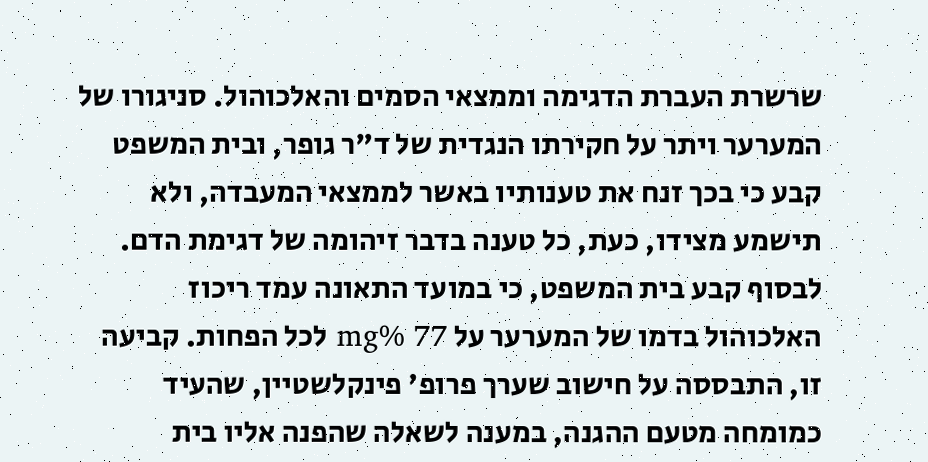שרשרת העברת הדגימה וממצאי הסמים והאלכוהול. סניגורו של המערער ויתר על חקירתו הנגדית של ד"ר גופר, ובית המשפט קבע כי בכך זנח את טענותיו באשר לממצאי המעבדה, ולא תישמע מצידו, כעת, כל טענה בדבר זיהומה של דגימת הדם.
לבסוף קבע בית המשפט, כי במועד התאונה עמד ריכוז האלכוהול בדמו של המערער על mg% 77 לכל הפחות. קביעה זו, התבססה על חישוב שערך פרופ' פינקלשטיין, שהעיד כמומחה מטעם ההגנה, במענה לשאלה שהפנה אליו בית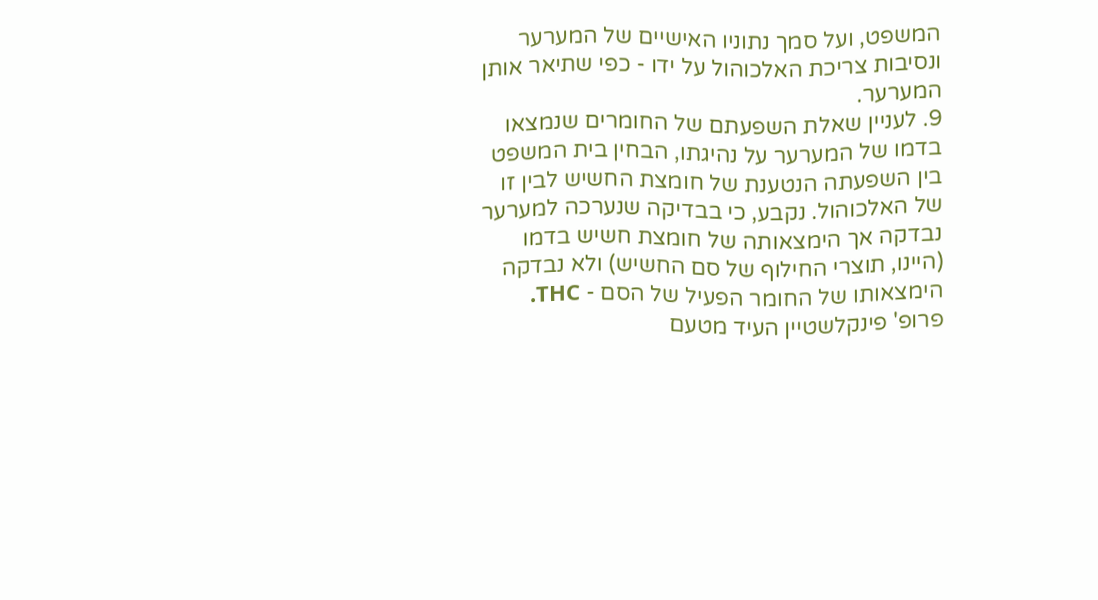המשפט, ועל סמך נתוניו האישיים של המערער ונסיבות צריכת האלכוהול על ידו - כפי שתיאר אותן המערער.
9. לעניין שאלת השפעתם של החומרים שנמצאו בדמו של המערער על נהיגתו, הבחין בית המשפט בין השפעתה הנטענת של חומצת החשיש לבין זו של האלכוהול. נקבע, כי בבדיקה שנערכה למערער נבדקה אך הימצאותה של חומצת חשיש בדמו (היינו, תוצרי החילוף של סם החשיש) ולא נבדקה הימצאותו של החומר הפעיל של הסם - THC. פרופ' פינקלשטיין העיד מטעם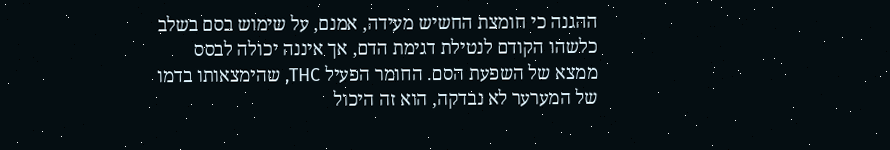ההגנה כי חומצת החשיש מעידה, אמנם, על שימוש בסם בשלב כלשהו הקודם לנטילת דגימת הדם, אך איננה יכולה לבסס ממצא של השפעת הסם. החומר הפעיל THC, שהימצאותו בדמו של המערער לא נבדקה, הוא זה היכול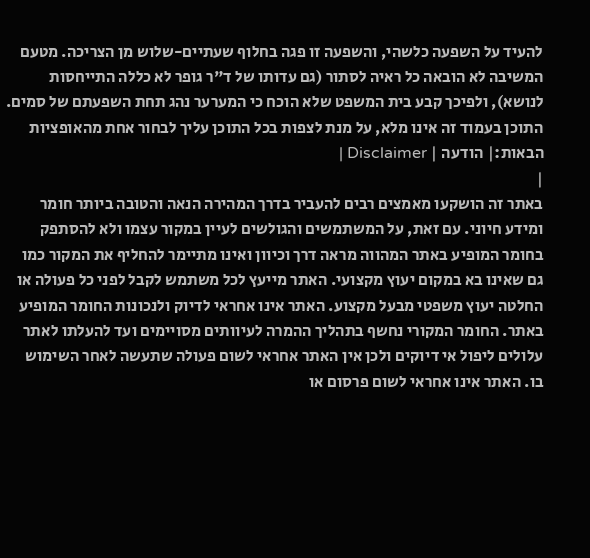להעיד על השפעה כלשהי, והשפעה זו פגה בחלוף שעתיים-שלוש מן הצריכה. מטעם המשיבה לא הובאה כל ראיה לסתור (גם עדותו של ד"ר גופר לא כללה התייחסות לנושא), ולפיכך קבע בית המשפט שלא הוכח כי המערער נהג תחת השפעתם של סמים.
התוכן בעמוד זה אינו מלא, על מנת לצפות בכל התוכן עליך לבחור אחת מהאופציות הבאות:| הודעה | Disclaimer |
|
באתר זה הושקעו מאמצים רבים להעביר בדרך המהירה הנאה והטובה ביותר חומר ומידע חיוני. עם זאת, על המשתמשים והגולשים לעיין במקור עצמו ולא להסתפק בחומר המופיע באתר המהווה מראה דרך וכיוון ואינו מתיימר להחליף את המקור כמו גם שאינו בא במקום יעוץ מקצועי. האתר מייעץ לכל משתמש לקבל לפני כל פעולה או החלטה יעוץ משפטי מבעל מקצוע. האתר אינו אחראי לדיוק ולנכונות החומר המופיע באתר. החומר המקורי נחשף בתהליך ההמרה לעיוותים מסויימים ועד להעלתו לאתר עלולים ליפול אי דיוקים ולכן אין האתר אחראי לשום פעולה שתעשה לאחר השימוש בו. האתר אינו אחראי לשום פרסום או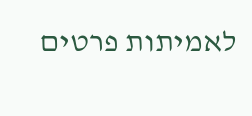לאמיתות פרטים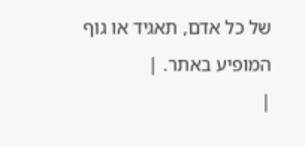של כל אדם, תאגיד או גוף המופיע באתר. |
|